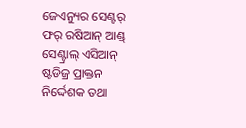ଜେଏନ୍ୟୁର ସେଣ୍ଟର୍ ଫର୍ ରଷିଆନ୍ ଆଣ୍ଡ୍ ସେଣ୍ଟ୍ରାଲ୍ ଏସିଆନ୍ ଷ୍ଟଡିଜ୍ର ପ୍ରାକ୍ତନ ନିର୍ଦ୍ଦେଶକ ତଥା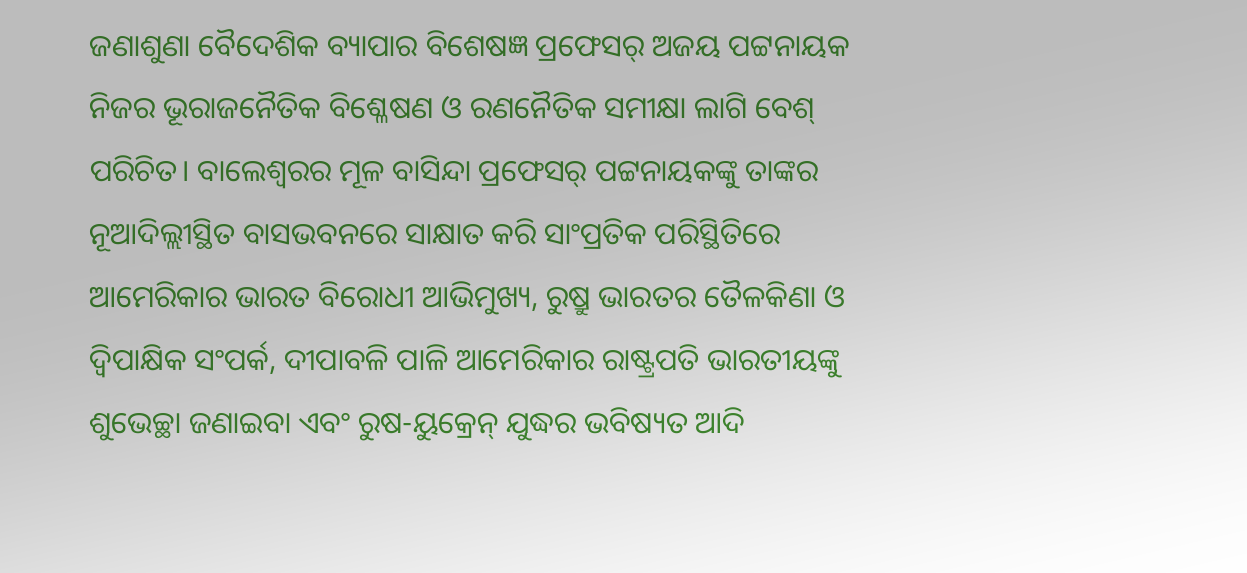ଜଣାଶୁଣା ବୈଦେଶିକ ବ୍ୟାପାର ବିଶେଷଜ୍ଞ ପ୍ରଫେସର୍ ଅଜୟ ପଟ୍ଟନାୟକ ନିଜର ଭୂରାଜନୈତିକ ବିଶ୍ଳେଷଣ ଓ ରଣନୈତିକ ସମୀକ୍ଷା ଲାଗି ବେଶ୍ ପରିଚିତ। ବାଲେଶ୍ବରର ମୂଳ ବାସିନ୍ଦା ପ୍ରଫେସର୍ ପଟ୍ଟନାୟକଙ୍କୁ ତାଙ୍କର ନୂଆଦିଲ୍ଲୀସ୍ଥିତ ବାସଭବନରେ ସାକ୍ଷାତ କରି ସାଂପ୍ରତିକ ପରିସ୍ଥିତିରେ ଆମେରିକାର ଭାରତ ବିରୋଧୀ ଆଭିମୁଖ୍ୟ, ରୁଷ୍ରୁ ଭାରତର ତୈଳକିଣା ଓ ଦ୍ବିପାକ୍ଷିକ ସଂପର୍କ, ଦୀପାବଳି ପାଳି ଆମେରିକାର ରାଷ୍ଟ୍ରପତି ଭାରତୀୟଙ୍କୁ ଶୁଭେଚ୍ଛା ଜଣାଇବା ଏବଂ ରୁଷ-ୟୁକ୍ରେନ୍ ଯୁଦ୍ଧର ଭବିଷ୍ୟତ ଆଦି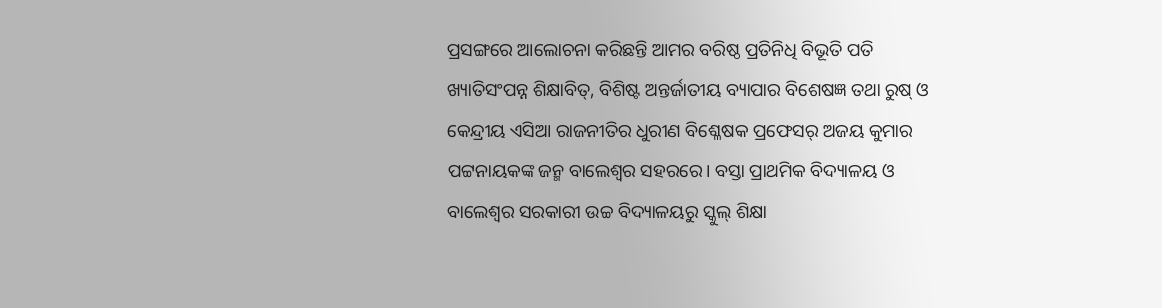ପ୍ରସଙ୍ଗରେ ଆଲୋଚନା କରିଛନ୍ତି ଆମର ବରିଷ୍ଠ ପ୍ରତିନିଧି ବିଭୂତି ପତି
ଖ୍ୟାତିସଂପନ୍ନ ଶିକ୍ଷାବିତ୍, ବିଶିଷ୍ଟ ଅନ୍ତର୍ଜାତୀୟ ବ୍ୟାପାର ବିଶେଷଜ୍ଞ ତଥା ରୁଷ୍ ଓ କେନ୍ଦ୍ରୀୟ ଏସିଆ ରାଜନୀତିର ଧୁରୀଣ ବିଶ୍ଳେଷକ ପ୍ରଫେସର୍ ଅଜୟ କୁମାର ପଟ୍ଟନାୟକଙ୍କ ଜନ୍ମ ବାଲେଶ୍ବର ସହରରେ। ବସ୍ତା ପ୍ରାଥମିକ ବିଦ୍ୟାଳୟ ଓ ବାଲେଶ୍ବର ସରକାରୀ ଉଚ୍ଚ ବିଦ୍ୟାଳୟରୁ ସ୍କୁଲ୍ ଶିକ୍ଷା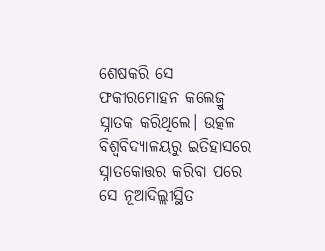ଶେଷକରି ସେ ଫକୀରମୋହନ କଲେଜ୍ରୁ ସ୍ନାତକ କରିଥିଲେ। ଉତ୍କଳ ବିଶ୍ବବିଦ୍ୟାଳୟରୁ ଇତିହାସରେ ସ୍ନାତକୋତ୍ତର କରିବା ପରେ ସେ ନୂଆଦିଲ୍ଲୀସ୍ଥିତ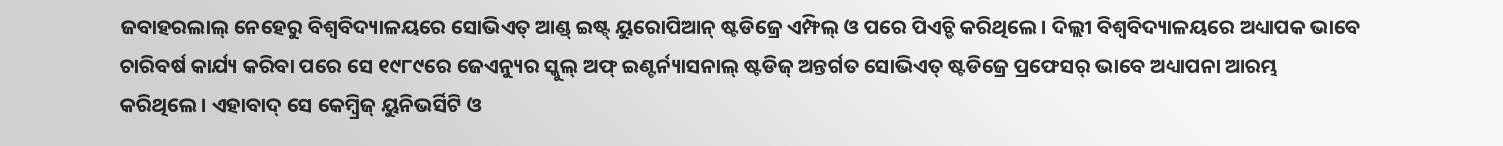ଜବାହରଲାଲ୍ ନେହେରୁ ବିଶ୍ୱବିଦ୍ୟାଳୟରେ ସୋଭିଏତ୍ ଆଣ୍ଡ୍ ଇଷ୍ଟ୍ ୟୁରୋପିଆନ୍ ଷ୍ଟଡିଜ୍ରେ ଏମ୍ଫିଲ୍ ଓ ପରେ ପିଏଚ୍ଡି କରିଥିଲେ। ଦିଲ୍ଲୀ ବିଶ୍ବବିଦ୍ୟାଳୟରେ ଅଧ୍ୟାପକ ଭାବେ ଚାରିବର୍ଷ କାର୍ଯ୍ୟ କରିବା ପରେ ସେ ୧୯୮୯ରେ ଜେଏନ୍ୟୁର ସ୍କୁଲ୍ ଅଫ୍ ଇଣ୍ଟର୍ନ୍ୟାସନାଲ୍ ଷ୍ଟଡିଜ୍ ଅନ୍ତର୍ଗତ ସୋଭିଏତ୍ ଷ୍ଟଡିଜ୍ରେ ପ୍ରଫେସର୍ ଭାବେ ଅଧ୍ୟାପନା ଆରମ୍ଭ କରିଥିଲେ। ଏହାବାଦ୍ ସେ କେମ୍ବ୍ରିଜ୍ ୟୁନିଭର୍ସିଟି ଓ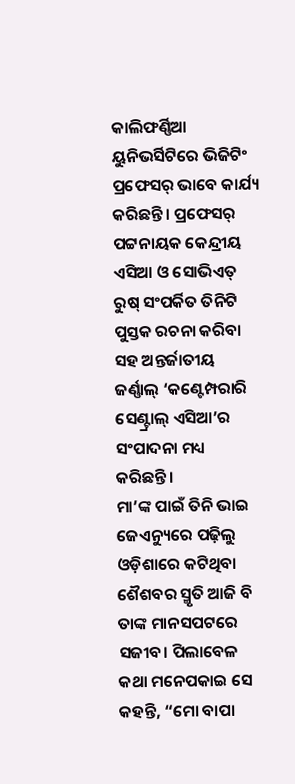କାଲିଫର୍ଣ୍ଣିଆ ୟୁନିଭର୍ସିଟିରେ ଭିଜିଟିଂ ପ୍ରଫେସର୍ ଭାବେ କାର୍ଯ୍ୟ କରିଛନ୍ତି। ପ୍ରଫେସର୍ ପଟ୍ଟନାୟକ କେନ୍ଦ୍ରୀୟ ଏସିଆ ଓ ସୋଭିଏତ୍ ରୁଷ୍ ସଂପର୍କିତ ତିନିଟି ପୁସ୍ତକ ରଚନା କରିବା ସହ ଅନ୍ତର୍ଜାତୀୟ ଜର୍ଣ୍ଣାଲ୍ ‘କଣ୍ଟେମ୍ପରାରି ସେଣ୍ଟ୍ରାଲ୍ ଏସିଆ’ର ସଂପାଦନା ମଧ୍ୟ କରିଛନ୍ତି।
ମା’ଙ୍କ ପାଇଁ ତିନି ଭାଇ ଜେଏନ୍ୟୁରେ ପଢ଼ିଲୁ
ଓଡ଼ିଶାରେ କଟିଥିବା ଶୈଶବର ସ୍ମୃତି ଆଜି ବି ତାଙ୍କ ମାନସପଟରେ ସଜୀବ। ପିଲାବେଳ କଥା ମନେପକାଇ ସେ କହନ୍ତି, “ମୋ ବାପା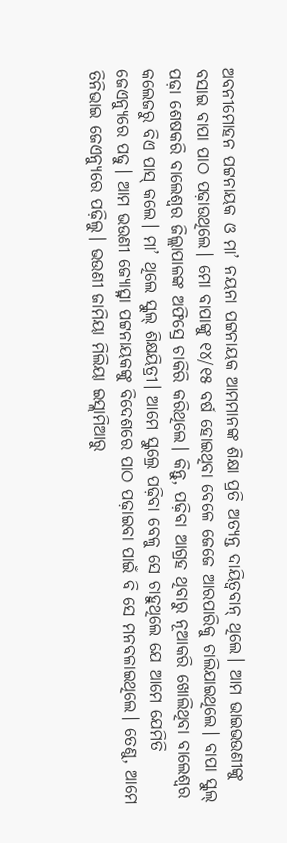ଅବନୀମୋହନ ପଟ୍ଟନାୟକ ଓ ମା’ ନୟନା ପଟ୍ଟନାୟକ ଆମମାନଙ୍କ ଶିକ୍ଷା ପ୍ରତି ଅତ୍ୟନ୍ତ ଦାୟିତ୍ବବାନ୍ ଥିଲେ। ଆମ ଭାଇଭଉଣୀଙ୍କୁ ବସାଇ ବାପା ପାଠ ପଢ଼ାଉଥିଲେ। ମୋ ବାପାଙ୍କୁ ୧୪/୧୫ ବର୍ଷ ହୋଇଥିବା ବେଳେ ଜେଜେ ଆରପାରିକୁ ଚାଲିଯାଇଥିଲେ। ବାପା ସ୍କୁଲ୍ ପଢ଼ା ଶେଷକରି ବାଲେଶ୍ୱର ଜିଲ୍ଲାପାଳଙ୍କ ଅଫିସ୍ରେ ଚାକିରି କରିଥିଲେ। କିନ୍ତୁ, ପଢ଼ିବା ଆଗ୍ରହ ଥିବାରୁ ନୂଆକରି ଖୋଲିଥିବା ବାଲେଶ୍ବର କଲେଜରୁ ବିଏ ପାସ୍ କଲେ। ମା’ ଥିଲେ ସ୍କୁଲ୍ ଶିକ୍ଷୟିତ୍ରୀ। ଆମେ ସ୍କୁଲ୍ରେ ପଢ଼ିବା ବେଳୁ ସେ ଚାହୁଥିଲେ ଯେ ଆମେ ଯେମିତି ଜେଏନ୍ୟୁରେ ପଢୁ। ଆମ ଭଉଣୀ ଜ୍ୟୋତ୍ସ୍ନା ପଟ୍ଟନାୟକଙ୍କୁ ବିଦେଶରେ ପାଠ ପଢ଼ାଇବା ପାଇଁ ବି ସେ ମନବଳାଇଥିଲେ। ତେଣୁ, ଆମେ ତିନିଭାଇ ଜେଏନ୍ୟୁରେ ପଢ଼ିଲୁ। ଭଉଣୀ ଜାମିୟା ମିଲିୟା ଇସ୍ଲାମିଆରୁ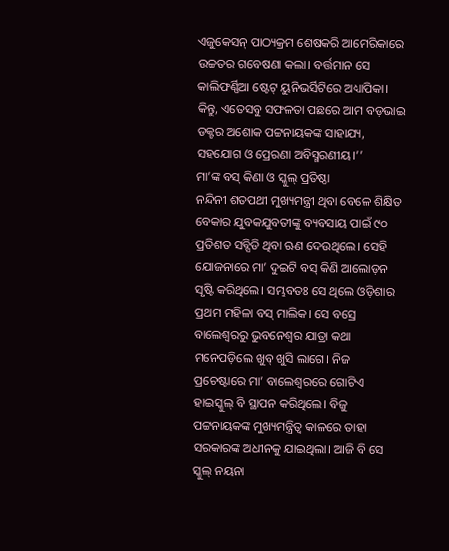ଏଜୁକେସନ୍ ପାଠ୍ୟକ୍ରମ ଶେଷକରି ଆମେରିକାରେ ଉଚ୍ଚତର ଗବେଷଣା କଲା। ବର୍ତ୍ତମାନ ସେ କାଲିଫର୍ଣ୍ଣିଆ ଷ୍ଟେଟ୍ ୟୁନିଭର୍ସିଟିରେ ଅଧ୍ୟାପିକା। କିନ୍ତୁ, ଏତେସବୁ ସଫଳତା ପଛରେ ଆମ ବଡ଼ଭାଇ ଡକ୍ଟର ଅଶୋକ ପଟ୍ଟନାୟକଙ୍କ ସାହାଯ୍ୟ, ସହଯୋଗ ଓ ପ୍ରେରଣା ଅବିସ୍ମରଣୀୟ।’’
ମା’ଙ୍କ ବସ୍ କିଣା ଓ ସ୍କୁଲ୍ ପ୍ରତିଷ୍ଠା
ନନ୍ଦିନୀ ଶତପଥୀ ମୁଖ୍ୟମନ୍ତ୍ରୀ ଥିବା ବେଳେ ଶିକ୍ଷିତ ବେକାର ଯୁବକଯୁବତୀଙ୍କୁ ବ୍ୟବସାୟ ପାଇଁ ୯୦ ପ୍ରତିଶତ ସବ୍ସିଡି ଥିବା ଋଣ ଦେଉଥିଲେ। ସେହି ଯୋଜନାରେ ମା’ ଦୁଇଟି ବସ୍ କିଣି ଆଲୋଡ଼ନ ସୃଷ୍ଟି କରିଥିଲେ। ସମ୍ଭବତଃ ସେ ଥିଲେ ଓଡ଼ିଶାର ପ୍ରଥମ ମହିଳା ବସ୍ ମାଲିକ। ସେ ବସ୍ରେ ବାଲେଶ୍ୱରରୁ ଭୁବନେଶ୍ୱର ଯାତ୍ରା କଥା ମନେପଡ଼ିଲେ ଖୁବ୍ ଖୁସି ଲାଗେ। ନିଜ ପ୍ରଚେଷ୍ଟାରେ ମା’ ବାଲେଶ୍ୱରରେ ଗୋଟିଏ ହାଇସ୍କୁଲ୍ ବି ସ୍ଥାପନ କରିଥିଲେ। ବିଜୁ ପଟ୍ଟନାୟକଙ୍କ ମୁଖ୍ୟମନ୍ତ୍ରିତ୍ବ କାଳରେ ତାହା ସରକାରଙ୍କ ଅଧୀନକୁ ଯାଇଥିଲା। ଆଜି ବି ସେ ସ୍କୁଲ୍ ନୟନା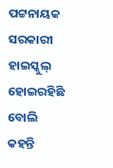ପଟ୍ଟନାୟକ ସରକାରୀ ହାଇସ୍କୁଲ୍ ହୋଇରହିଛି ବୋଲି କହନ୍ତି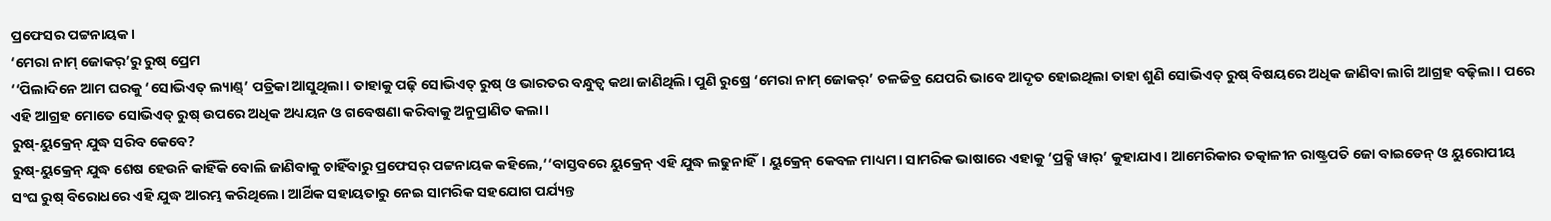ପ୍ରଫେସର ପଟ୍ଟନାୟକ।
‘ମେରା ନାମ୍ ଜୋକର୍’ରୁ ରୁଷ୍ ପ୍ରେମ
‘‘ପିଲାଦିନେ ଆମ ଘରକୁ ‘ସୋଭିଏତ୍ ଲ୍ୟାଣ୍ଡ୍’ ପତ୍ରିକା ଆସୁଥିଲା। ତାହାକୁ ପଢ଼ି ସୋଭିଏତ୍ ରୁଷ୍ ଓ ଭାରତର ବନ୍ଧୁତ୍ବ କଥା ଜାଣିଥିଲି। ପୁଣି ରୁଷ୍ରେ ‘ମେରା ନାମ୍ ଜୋକର୍’ ଚଳଚ୍ଚିତ୍ର ଯେପରି ଭାବେ ଆଦୃତ ହୋଇଥିଲା ତାହା ଶୁଣି ସୋଭିଏତ୍ ରୁଷ୍ ବିଷୟରେ ଅଧିକ ଜାଣିବା ଲାଗି ଆଗ୍ରହ ବଢ଼ିଲା। ପରେ ଏହି ଆଗ୍ରହ ମୋତେ ସୋଭିଏତ୍ ରୁଷ୍ ଉପରେ ଅଧିକ ଅଧ୍ୟୟନ ଓ ଗବେଷଣା କରିବାକୁ ଅନୁପ୍ରାଣିତ କଲା।
ରୁଷ୍-ୟୁକ୍ରେନ୍ ଯୁଦ୍ଧ ସରିବ କେବେ?
ରୁଷ୍-ୟୁକ୍ରେନ୍ ଯୁଦ୍ଧ ଶେଷ ହେଉନି କାହିଁକି ବୋଲି ଜାଣିବାକୁ ଚାହିଁବାରୁ ପ୍ରଫେସର୍ ପଟ୍ଟନାୟକ କହିଲେ,‘‘ବାସ୍ତବରେ ୟୁକ୍ରେନ୍ ଏହି ଯୁଦ୍ଧ ଲଢୁନାହିଁ। ୟୁକ୍ରେନ୍ କେବଳ ମାଧ୍ୟମ। ସାମରିକ ଭାଷାରେ ଏହାକୁ ‘ପ୍ରକ୍ସି ୱାର୍’ କୁହାଯାଏ। ଆମେରିକାର ତତ୍କାଳୀନ ରାଷ୍ଟ୍ରପତି ଜୋ ବାଇଡେନ୍ ଓ ୟୁରୋପୀୟ ସଂଘ ରୁଷ୍ ବିରୋଧରେ ଏହି ଯୁଦ୍ଧ ଆରମ୍ଭ କରିଥିଲେ। ଆର୍ଥିକ ସହାୟତାରୁ ନେଇ ସାମରିକ ସହଯୋଗ ପର୍ଯ୍ୟନ୍ତ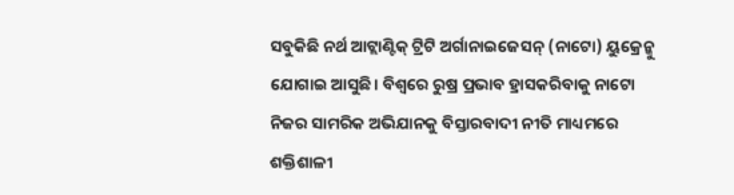ସବୁକିଛି ନର୍ଥ ଆଟ୍ଲାଣ୍ଟିକ୍ ଟ୍ରିଟି ଅର୍ଗାନାଇଜେସନ୍ (ନାଟୋ) ୟୁକ୍ରେନ୍କୁ ଯୋଗାଇ ଆସୁଛି। ବିଶ୍ବରେ ରୁଷ୍ର ପ୍ରଭାବ ହ୍ରାସକରିବାକୁ ନାଟୋ ନିଜର ସାମରିକ ଅଭିଯାନକୁ ବିସ୍ତାରବାଦୀ ନୀତି ମାଧ୍ୟମରେ ଶକ୍ତିଶାଳୀ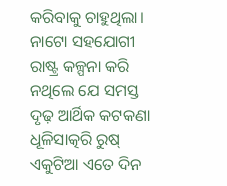କରିବାକୁ ଚାହୁଥିଲା। ନାଟୋ ସହଯୋଗୀ ରାଷ୍ଟ୍ର କଳ୍ପନା କରି ନଥିଲେ ଯେ ସମସ୍ତ ଦୃଢ଼ ଆର୍ଥିକ କଟକଣା ଧୂଳିସାତ୍କରି ରୁଷ୍ ଏକୁଟିଆ ଏତେ ଦିନ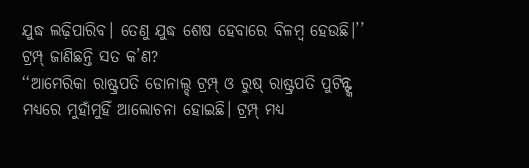ଯୁଦ୍ଧ ଲଢ଼ିପାରିବ। ତେଣୁ ଯୁଦ୍ଧ ଶେଷ ହେବାରେ ବିଳମ୍ବ ହେଉଛି।’’
ଟ୍ରମ୍ପ୍ ଜାଣିଛନ୍ତି ସତ କ’ଣ?
‘‘ଆମେରିକା ରାଷ୍ଟ୍ରପତି ଡୋନାଲ୍ଡ୍ ଟ୍ରମ୍ପ୍ ଓ ରୁଷ୍ ରାଷ୍ଟ୍ରପତି ପୁଟିନ୍ଙ୍କ ମଧ୍ୟରେ ମୁହାଁମୁହିଁ ଆଲୋଚନା ହୋଇଛି। ଟ୍ରମ୍ପ୍ ମଧ୍ୟ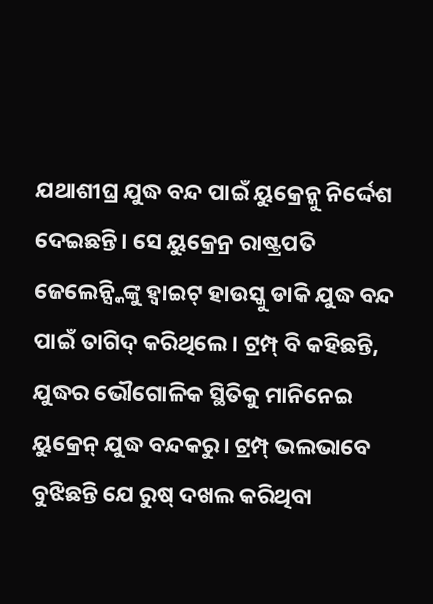ଯଥାଶୀଘ୍ର ଯୁଦ୍ଧ ବନ୍ଦ ପାଇଁ ୟୁକ୍ରେନ୍କୁ ନିର୍ଦ୍ଦେଶ ଦେଇଛନ୍ତି। ସେ ୟୁକ୍ରେନ୍ର ରାଷ୍ଟ୍ରପତି ଜେଲେନ୍ସ୍କିଙ୍କୁ ହ୍ବାଇଟ୍ ହାଉସ୍କୁ ଡାକି ଯୁଦ୍ଧ ବନ୍ଦ ପାଇଁ ତାଗିଦ୍ କରିଥିଲେ। ଟ୍ରମ୍ପ୍ ବି କହିଛନ୍ତି, ଯୁଦ୍ଧର ଭୌଗୋଳିକ ସ୍ଥିତିକୁ ମାନିନେଇ ୟୁକ୍ରେନ୍ ଯୁଦ୍ଧ ବନ୍ଦକରୁ। ଟ୍ରମ୍ପ୍ ଭଲଭାବେ ବୁଝିଛନ୍ତି ଯେ ରୁଷ୍ ଦଖଲ କରିଥିବା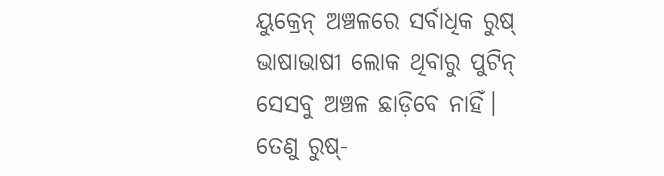ୟୁକ୍ରେନ୍ ଅଞ୍ଚଳରେ ସର୍ବାଧିକ ରୁଷ୍ ଭାଷାଭାଷୀ ଲୋକ ଥିବାରୁ ପୁଟିନ୍ ସେସବୁ ଅଞ୍ଚଳ ଛାଡ଼ିବେ ନାହିଁ। ତେଣୁ ରୁଷ୍-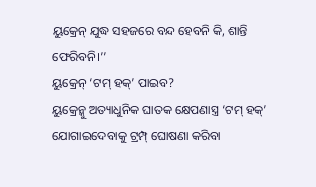ୟୁକ୍ରେନ୍ ଯୁଦ୍ଧ ସହଜରେ ବନ୍ଦ ହେବନି କି, ଶାନ୍ତି ଫେରିବନି।’’
ୟୁକ୍ରେନ୍ ‘ଟମ୍ ହକ୍’ ପାଇବ?
ୟୁକ୍ରେନ୍କୁ ଅତ୍ୟାଧୁନିକ ଘାତକ କ୍ଷେପଣାସ୍ତ୍ର ‘ଟମ୍ ହକ୍’ ଯୋଗାଇଦେବାକୁ ଟ୍ରମ୍ପ୍ ଘୋଷଣା କରିବା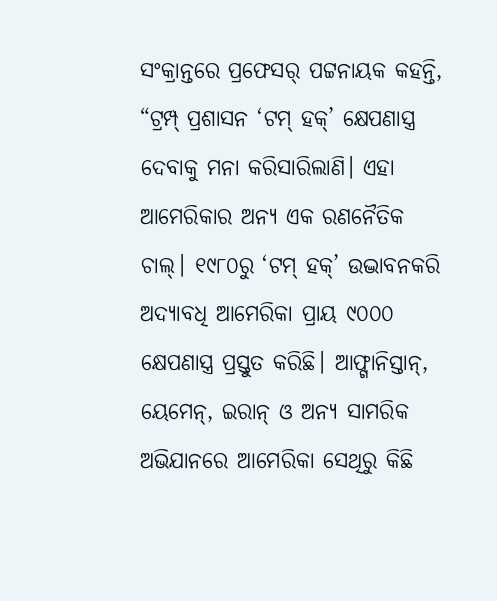ସଂକ୍ରାନ୍ତରେ ପ୍ରଫେସର୍ ପଟ୍ଟନାୟକ କହନ୍ତି, “ଟ୍ରମ୍ପ୍ ପ୍ରଶାସନ ‘ଟମ୍ ହକ୍’ କ୍ଷେପଣାସ୍ତ୍ର ଦେବାକୁ ମନା କରିସାରିଲାଣି। ଏହା ଆମେରିକାର ଅନ୍ୟ ଏକ ରଣନୈତିକ ଚାଲ୍। ୧୯୮୦ରୁ ‘ଟମ୍ ହକ୍’ ଉଦ୍ଭାବନକରି ଅଦ୍ୟାବଧି ଆମେରିକା ପ୍ରାୟ ୯୦୦୦ କ୍ଷେପଣାସ୍ତ୍ର ପ୍ରସ୍ତୁତ କରିଛି। ଆଫ୍ଗାନିସ୍ତାନ୍, ୟେମେନ୍, ଇରାନ୍ ଓ ଅନ୍ୟ ସାମରିକ ଅଭିଯାନରେ ଆମେରିକା ସେଥିରୁ କିଛି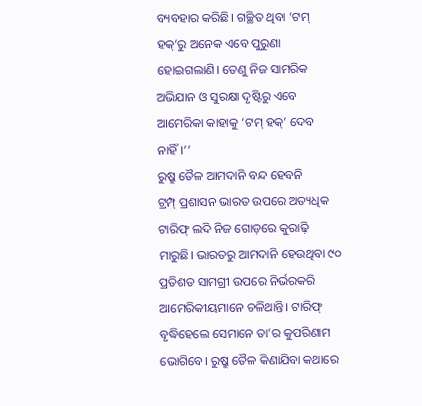ବ୍ୟବହାର କରିଛି। ଗଚ୍ଛିତ ଥିବା ‘ଟମ୍ ହକ୍’ରୁ ଅନେକ ଏବେ ପୁରୁଣା ହୋଇଗଲାଣି। ତେଣୁ ନିଜ ସାମରିକ ଅଭିଯାନ ଓ ସୁରକ୍ଷା ଦୃଷ୍ଟିରୁ ଏବେ ଆମେରିକା କାହାକୁ ‘ଟମ୍ ହକ୍’ ଦେବ ନାହିଁ।’’
ରୁଷ୍ରୁ ତୈଳ ଆମଦାନି ବନ୍ଦ ହେବନି
ଟ୍ରମ୍ପ୍ ପ୍ରଶାସନ ଭାରତ ଉପରେ ଅତ୍ୟଧିକ ଟାରିଫ୍ ଲଦି ନିଜ ଗୋଡ଼ରେ କୁରାଢ଼ି ମାରୁଛି। ଭାରତରୁ ଆମଦାନି ହେଉଥିବା ୯୦ ପ୍ରତିଶତ ସାମଗ୍ରୀ ଉପରେ ନିର୍ଭରକରି ଆମେରିକୀୟମାନେ ଚଳିଥାନ୍ତି। ଟାରିଫ୍ ବୃଦ୍ଧିହେଲେ ସେମାନେ ତା’ର କୁପରିଣାମ ଭୋଗିବେ। ରୁଷ୍ରୁ ତୈଳ କିଣାଯିବା କଥାରେ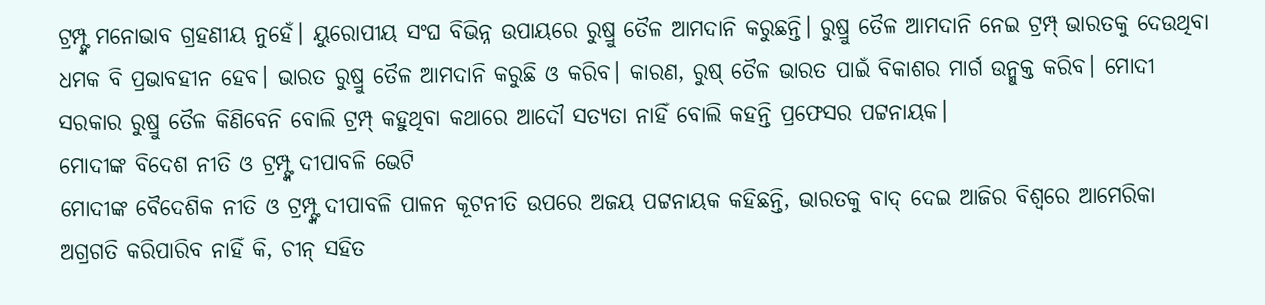ଟ୍ରମ୍ପ୍ଙ୍କ ମନୋଭାବ ଗ୍ରହଣୀୟ ନୁହେଁ। ୟୁରୋପୀୟ ସଂଘ ବିଭିନ୍ନ ଉପାୟରେ ରୁଷ୍ରୁ ତୈଳ ଆମଦାନି କରୁଛନ୍ତି। ରୁଷ୍ରୁ ତୈଳ ଆମଦାନି ନେଇ ଟ୍ରମ୍ପ୍ ଭାରତକୁ ଦେଉଥିବା ଧମକ ବି ପ୍ରଭାବହୀନ ହେବ। ଭାରତ ରୁଷ୍ରୁ ତୈଳ ଆମଦାନି କରୁଛି ଓ କରିବ। କାରଣ, ରୁଷ୍ ତୈଳ ଭାରତ ପାଇଁ ବିକାଶର ମାର୍ଗ ଉନ୍ମୁକ୍ତ କରିବ। ମୋଦୀ ସରକାର ରୁଷ୍ରୁ ତୈଳ କିଣିବେନି ବୋଲି ଟ୍ରମ୍ପ୍ କହୁଥିବା କଥାରେ ଆଦୌ ସତ୍ୟତା ନାହିଁ ବୋଲି କହନ୍ତି ପ୍ରଫେସର ପଟ୍ଟନାୟକ।
ମୋଦୀଙ୍କ ବିଦେଶ ନୀତି ଓ ଟ୍ରମ୍ପ୍ଙ୍କ ଦୀପାବଳି ଭେଟି
ମୋଦୀଙ୍କ ବୈଦେଶିକ ନୀତି ଓ ଟ୍ରମ୍ପ୍ଙ୍କ ଦୀପାବଳି ପାଳନ କୂଟନୀତି ଉପରେ ଅଜୟ ପଟ୍ଟନାୟକ କହିଛନ୍ତି, ଭାରତକୁ ବାଦ୍ ଦେଇ ଆଜିର ବିଶ୍ବରେ ଆମେରିକା ଅଗ୍ରଗତି କରିପାରିବ ନାହିଁ କି, ଚୀନ୍ ସହିତ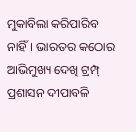ମୁକାବିଲା କରିପାରିବ ନାହିଁ। ଭାରତର କଠୋର ଆଭିମୁଖ୍ୟ ଦେଖି ଟ୍ରମ୍ପ୍ ପ୍ରଶାସନ ଦୀପାବଳି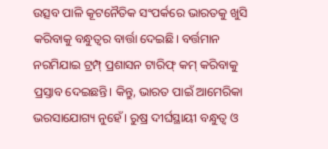ଉତ୍ସବ ପାଳି କୂଟନୈତିକ ସଂପର୍କରେ ଭାରତକୁ ଖୁସି କରିବାକୁ ବନ୍ଧୁତ୍ବର ବାର୍ତ୍ତା ଦେଇଛି। ବର୍ତ୍ତମାନ ନରମିଯାଇ ଟ୍ରମ୍ପ୍ ପ୍ରଶାସନ ଟାରିଫ୍ କମ୍ କରିବାକୁ ପ୍ରସ୍ତାବ ଦେଇଛନ୍ତି। କିନ୍ତୁ, ଭାରତ ପାଇଁ ଆମେରିକା ଭରସାଯୋଗ୍ୟ ନୁହେଁ। ରୁଷ୍ର ଦୀର୍ଘସ୍ଥାୟୀ ବନ୍ଧୁତ୍ବ ଓ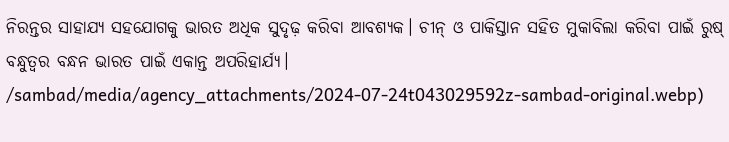ନିରନ୍ତର ସାହାଯ୍ୟ ସହଯୋଗକୁ ଭାରତ ଅଧିକ ସୁଦୃଢ଼ କରିବା ଆବଶ୍ୟକ। ଚୀନ୍ ଓ ପାକିସ୍ତାନ ସହିତ ମୁକାବିଲା କରିବା ପାଇଁ ରୁଷ୍ ବନ୍ଧୁତ୍ବର ବନ୍ଧନ ଭାରତ ପାଇଁ ଏକାନ୍ତ ଅପରିହାର୍ଯ୍ୟ।
/sambad/media/agency_attachments/2024-07-24t043029592z-sambad-original.webp)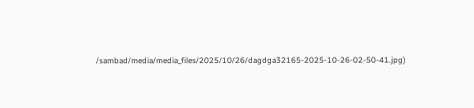/sambad/media/media_files/2025/10/26/dagdga32165-2025-10-26-02-50-41.jpg)